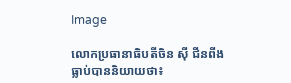Image

លោកប្រធានាធិបតីចិន ស៊ី ជីនពីងធ្លាប់បាននិយាយថា៖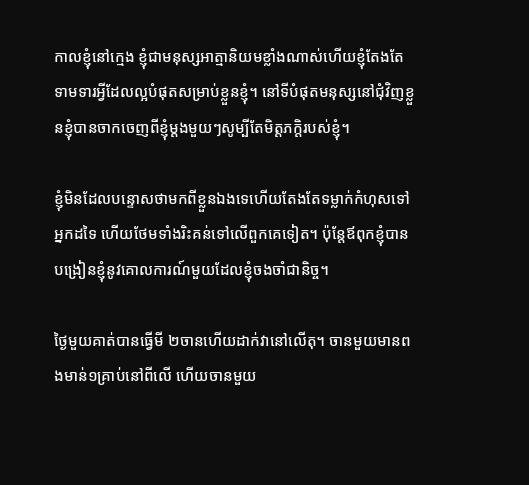កាលខ្ញុំនៅក្មេង ខ្ញុំជាមនុស្សអាត្មានិយមខ្លាំងណាស់ហើយខ្ញុំតែងតែទាមទារអ្វីដែលល្អបំផុតសម្រាប់ខ្លួនខ្ញុំ។ នៅទីបំផុតមនុស្សនៅជុំវិញខ្លួនខ្ញុំបានចាកចេញពីខ្ញុំម្តងមួយៗសូម្បីតែមិត្តភក្តិរបស់ខ្ញុំ។

ខ្ញុំមិនដែលបន្ទោសថាមកពីខ្លួនឯងទេហើយតែងតែទម្លាក់កំហុសទៅអ្នកដទៃ ហើយថែមទាំងរិះគន់ទៅលើពួកគេទៀត។ ប៉ុន្តែឪពុកខ្ញុំបានបង្រៀនខ្ញុំនូវគោលការណ៍មួយដែលខ្ញុំចងចាំជានិច្ច។

ថ្ងៃមួយគាត់បានធ្វើមី ២ចានហើយដាក់វានៅលើតុ។ ចានមួយមានពងមាន់១គ្រាប់នៅពីលើ ហើយចានមួយ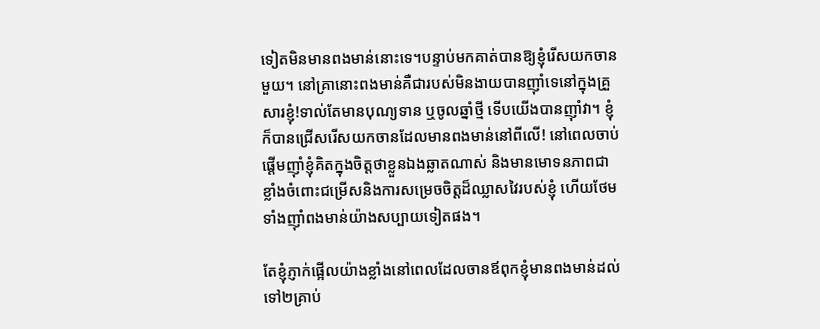ទៀតមិនមានពងមាន់នោះទេ។បន្ទាប់មកគាត់បានឱ្យខ្ញុំរើសយកចានមួយ។ នៅគ្រានោះពងមាន់គឺជារបស់មិនងាយបានញ៉ាំទេនៅក្នុងគ្រួសារខ្ញុំ!ទាល់តែមានបុណ្យទាន ឬចូលឆ្នាំថ្មី ទើបយើងបានញ៉ាំវា។ ខ្ញុំក៏បានជ្រើសរើសយកចានដែលមានពងមាន់នៅពីលើ! នៅពេលចាប់ផ្តើមញ៉ាំខ្ញុំគិតក្នុងចិត្តថាខ្លួនឯងឆ្លាតណាស់ និងមានមោទនភាពជាខ្លាំងចំពោះជម្រើសនិងការសម្រេចចិត្តដ៏ឈ្លាសវៃរបស់ខ្ញុំ ហើយថែមទាំងញ៉ាំពងមាន់យ៉ាងសប្បាយទៀតផង។

តែខ្ញុំភ្ញាក់ផ្អើលយ៉ាងខ្លាំងនៅពេលដែលចានឪពុកខ្ញុំមានពងមាន់ដល់ទៅ២គ្រាប់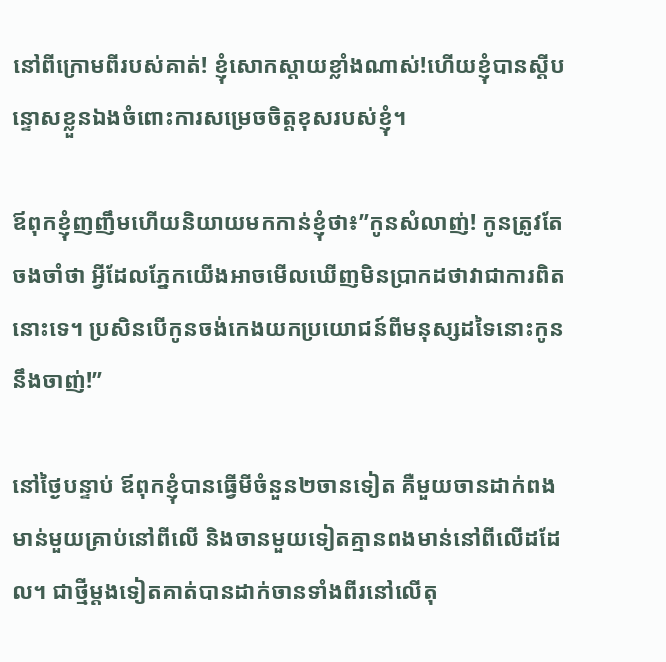នៅពីក្រោមពីរបស់គាត់! ខ្ញុំសោកស្តាយខ្លាំងណាស់!ហើយខ្ញុំបានស្តីបន្ទោសខ្លួនឯងចំពោះការសម្រេចចិត្តខុសរបស់ខ្ញុំ។

ឪពុកខ្ញុំញញឹមហើយនិយាយមកកាន់ខ្ញុំថា៖”កូនសំលាញ់! កូនត្រូវតែចងចាំថា អ្វីដែលភ្នែកយើងអាចមើលឃើញមិនប្រាកដថាវាជាការពិតនោះទេ។ ប្រសិនបើកូនចង់កេងយកប្រយោជន៍ពីមនុស្សដទៃនោះកូននឹងចាញ់!”

នៅថ្ងៃបន្ទាប់ ឪពុកខ្ញុំបានធ្វើមីចំនួន២ចានទៀត គឺមួយចានដាក់ពងមាន់មួយគ្រាប់នៅពីលើ និងចានមួយទៀតគ្មានពងមាន់នៅពីលើដដែល។ ជាថ្មីម្តងទៀតគាត់បានដាក់ចានទាំងពីរនៅលើតុ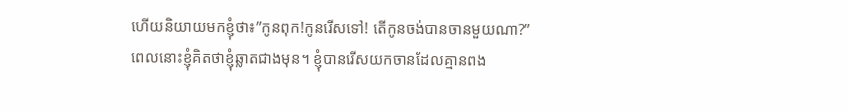ហើយនិយាយមកខ្ញុំថា៖”កូនពុក!កូនរើសទៅ! តើកូនចង់បានចានមួយណា?” ពេលនោះខ្ញុំគិតថាខ្ញុំឆ្លាតជាងមុន។ ខ្ញុំបានរើសយកចានដែលគ្មានពង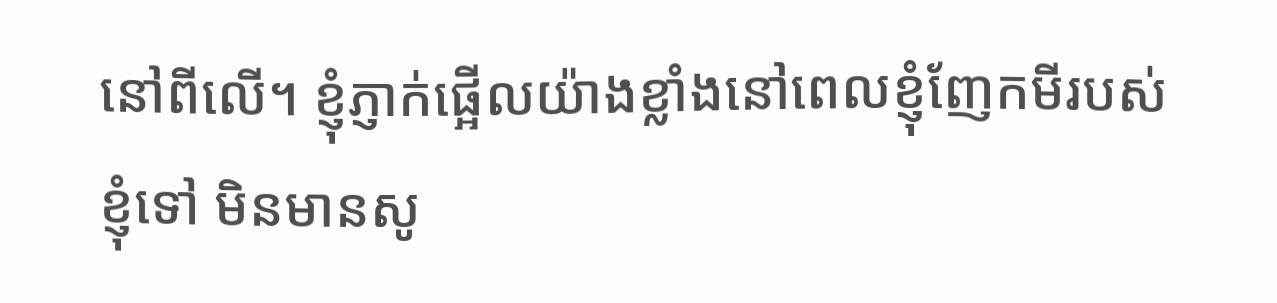នៅពីលើ។ ខ្ញុំភ្ញាក់ផ្អើលយ៉ាងខ្លាំងនៅពេលខ្ញុំញែកមីរបស់ខ្ញុំទៅ មិនមានសូ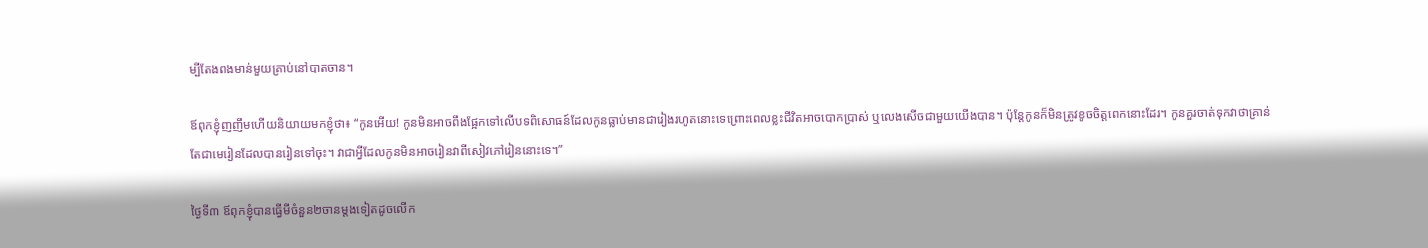ម្បីតែងពងមាន់មួយគ្រាប់នៅបាតចាន។

ឪពុកខ្ញុំញញឹមហើយនិយាយមកខ្ញុំថា៖ “កូនអើយ! កូនមិនអាចពឹងផ្អែកទៅលើបទពិសោធន៍ដែលកូនធ្លាប់មានជារៀងរហូតនោះទេព្រោះពេលខ្លះជីវិតអាចបោកប្រាស់ ឬលេងសើចជាមួយយើងបាន។ ប៉ុន្តែកូនក៏មិនត្រូវខូចចិត្តពេកនោះដែរ។ កូនគួរចាត់ទុកវាថាគ្រាន់តែជាមេរៀនដែលបានរៀនទៅចុះ។ វាជាអ្វីដែលកូនមិនអាចរៀនវាពីសៀវភៅរៀននោះទេ។”

ថ្ងៃទី៣ ឪពុកខ្ញុំបានធ្វើមីចំនួន២ចានម្តងទៀតដូចលើក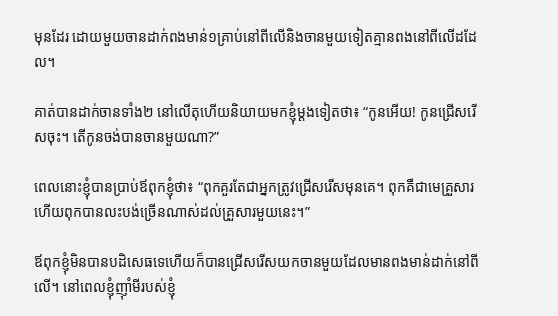មុនដែរ ដោយមួយចានដាក់ពងមាន់១គ្រាប់នៅពីលើនិងចានមួយទៀតគ្មានពងនៅពីលើដដែល។

គាត់បានដាក់ចានទាំង២ នៅលើតុហើយនិយាយមកខ្ញុំម្តងទៀតថា៖ “កូនអើយ! កូនជ្រើសរើសចុះ។ តើកូនចង់បានចានមួយណា?”

ពេលនោះខ្ញុំបានប្រាប់ឪពុកខ្ញុំថា៖ “ពុកគួរតែជាអ្នកត្រូវជ្រើសរើសមុនគេ។ ពុកគឺជាមេគ្រួសារហើយពុកបានលះបង់ច្រើនណាស់ដល់គ្រួសារមួយនេះ។”

ឪពុកខ្ញុំមិនបានបដិសេធទេហើយក៏បានជ្រើសរើសយកចានមួយដែលមានពងមាន់ដាក់នៅពីលើ។ នៅពេលខ្ញុំញ៉ាំមីរបស់ខ្ញុំ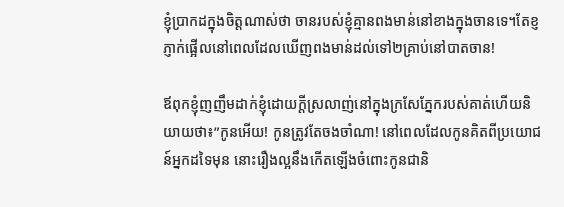ខ្ញុំប្រាកដក្នុងចិត្តណាស់ថា ចានរបស់ខ្ញុំគ្មានពងមាន់នៅខាងក្នុងចានទេ។តែខ្ញភ្ញាក់ផ្អើលនៅពេលដែលឃើញពងមាន់ដល់ទៅ២គ្រាប់នៅបាតចាន!

ឪពុកខ្ញុំញញឹមដាក់ខ្ញុំដោយក្តីស្រលាញ់នៅក្នុងក្រសែភ្នែករបស់គាត់ហើយនិយាយថា៖”កូនអើយ! កូនត្រូវតែចងចាំណា! នៅពេលដែលកូនគិតពីប្រយោជន៍អ្នកដទៃមុន នោះរឿងល្អនឹងកើតឡើងចំពោះកូនជានិ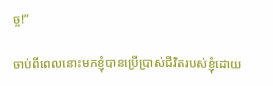ច្ច!”

ចាប់ពីពេលនោះមកខ្ញុំបានប្រើប្រាស់ជីវិតរបស់ខ្ញុំដោយ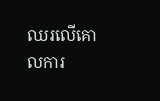ឈរលើគោលការ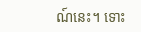ណ៍នេះ។ ទោះ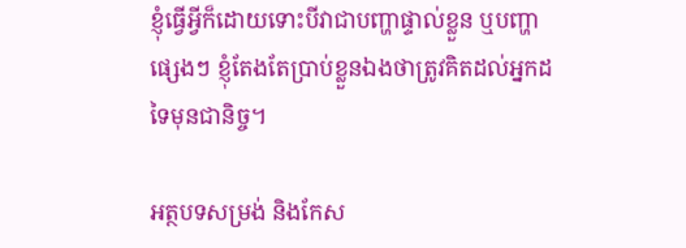ខ្ញុំធ្វើអ្វីក៏ដោយទោះបីវាជាបញ្ហាផ្ទាល់ខ្លួន ឬបញ្ហាផ្សេងៗ ខ្ញុំតែងតែប្រាប់ខ្លួនឯងថាត្រូវគិតដល់អ្នកដទៃមុនជានិច្ច។

អត្ថបទសម្រង់ និងកែស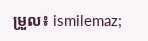ម្រួល៖ ismilemaz;